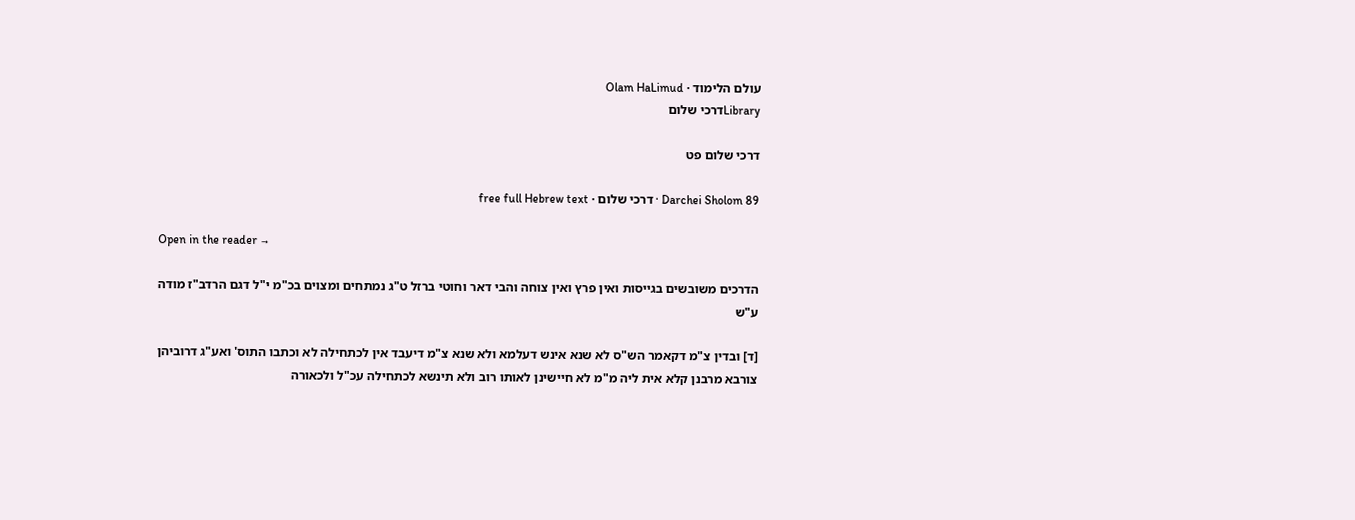עולם הלימוד · Olam HaLimud
Libraryדרכי שלום

דרכי שלום פט

Darchei Sholom 89 · דרכי שלום · free full Hebrew text

Open in the reader →

הדרכים משובשים בגייסות ואין פרץ ואין צוחה והבי דאר וחוטי ברזל ט"ג נמתחים ומצוים בכ"מ י"ל דגם הרדב"ז מודה ע"ש

[ד] ובדין צ"מ דקאמר הש"ס לא שנא אינש דעלמא ולא שנא צ"מ דיעבד אין לכתחילה לא וכתבו התוס' ואע"ג דרוביהן צורבא מרבנן קלא אית ליה מ"מ לא חיישינן לאותו רוב ולא תינשא לכתחילה עכ"ל ולכאורה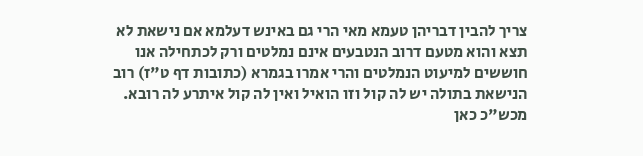צריך להבין דבריהן טעמא מאי הרי גם באינש דעלמא אם נישאת לא תצא והוא מטעם דרוב הנטבעים אינם נמלטים ורק לכתחילה אנו חוששים למיעוט הנמלטים והרי אמרו בגמרא (כתובות דף ט"ז) רוב הנישאת בתולה יש לה קול וזו הואיל ואין לה קול איתרע לה רובא. מכש"כ כאן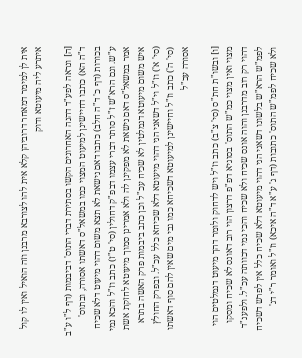אית לן למימר דמאחר דרוביהן קלא אית להו לצורבא מרבנן וזה הואיל ואין לו קול איתרע ליה מיעוטא ודוק

[ה] ונראה לפע"ד דהנה האחרונים הקשו בסתירת דברי התוס' דביבמות (דף ל"ו ע"ב ד"ה הא) כתבו דחיישינן למיעוט המצוי כמו במשאל"ס דאשתו אסורה, ובתוס' בכורות (דף כ' ד"ה חלב) כתבו דאם נישאת לא תצא משום דהוי מיעוט דלא שכיח ע"ש. וגם הרא"ש ז"ל סותר דברי עצמו דבפ"ק דחולין (סי' ט"ז) כתב וז"ל והכא נמי אמר במשאל"ס דאם נישאת לא מפקינן לה ולא אמרינן סמוך מיעוטא לחזקת אשת איש משום מיעוטא דנמלטין לא שכיח עכ"ל וכן כתב ביבמות פרק האשה בתרא (סי' א') וז"ל וי"ל דשאני הני דהוי מיעוטא דלא שכיחא כלל עכ"ל. ובפרק החולץ (סי' ה') כתב וז"ל וחיישינן למיעוטא דשכיחא כמו גבי מים שאין להם סוף דאשתו אסורה עכ"ל

[ו] ובשו"ת חת"ס (סי' צ"ב) כתב וז"ל ויש לדחוק ולומר דהך מיעוט דנמלטים הוי מצוי ואין מצוי כמ"ש התוס' בסוגיא דפ"פ דרצון הוי רוב דאונס לא שכיח ומסקו דהוי רק רוב מדרבנן והוה אונס שכיח ולא שכיח והכי נמי דכוותה עכ"ל. ולפענ"ד לפמ"ש הרא"ש בלשונו דשאני הני דהוי מיעוטא דלא שכיח כלל אין לפרש דשכיח ולא שכיח לפמ"ש התוס' כתובות (דף ג' ע"א ד"ה איכא) וז"ל ואומר ר"י דג'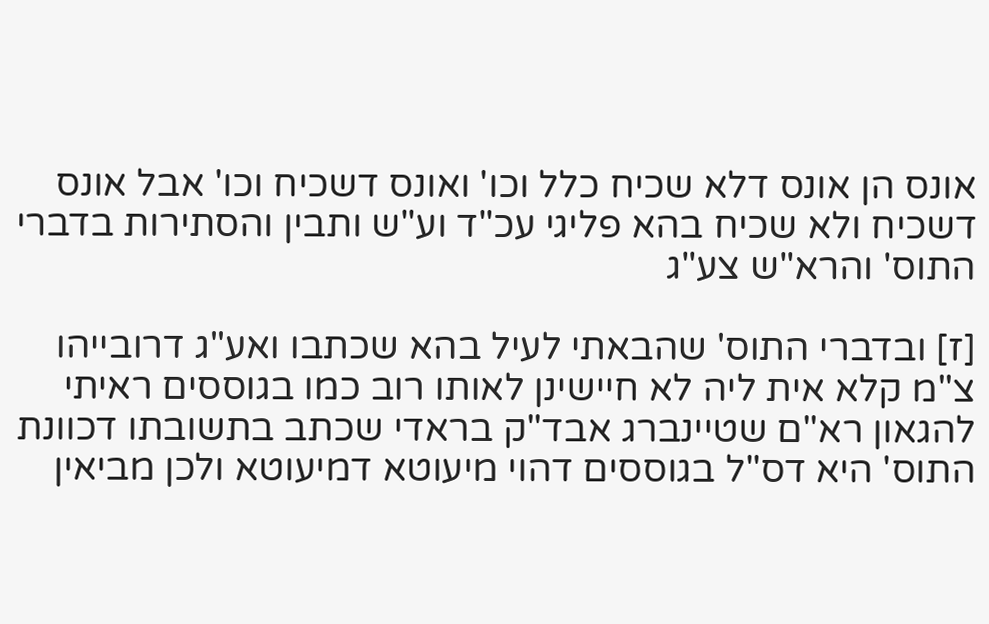אונס הן אונס דלא שכיח כלל וכו' ואונס דשכיח וכו' אבל אונס דשכיח ולא שכיח בהא פליגי עכ"ד וע"ש ותבין והסתירות בדברי התוס' והרא"ש צע"ג

[ז] ובדברי התוס' שהבאתי לעיל בהא שכתבו ואע"ג דרובייהו צ"מ קלא אית ליה לא חיישינן לאותו רוב כמו בגוססים ראיתי להגאון רא"ם שטיינברג אבד"ק בראדי שכתב בתשובתו דכוונת התוס' היא דס"ל בגוססים דהוי מיעוטא דמיעוטא ולכן מביאין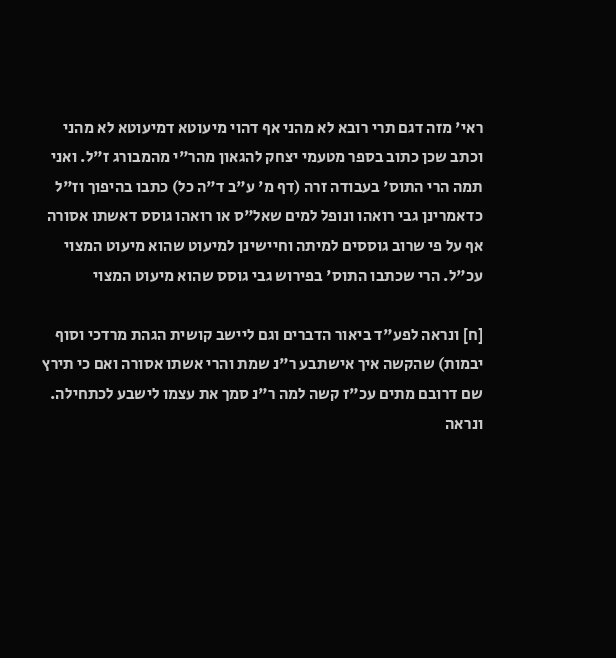ראי' מזה דגם תרי רובא לא מהני אף דהוי מיעוטא דמיעוטא לא מהני וכתב שכן כתוב בספר מטעמי יצחק להגאון מהר"י מהמבורג ז"ל. ואני תמה הרי התוס' בעבודה זרה (דף מ' ע"ב ד"ה כל) כתבו בהיפוך וז"ל כדאמרינן גבי רואהו ונופל למים שאל"ס או רואהו גוסס דאשתו אסורה אף על פי שרוב גוססים למיתה וחיישינן למיעוט שהוא מיעוט המצוי עכ"ל. הרי שכתבו התוס' בפירוש גבי גוסס שהוא מיעוט המצוי

[ח] ונראה לפע"ד ביאור הדברים וגם ליישב קושית הגהת מרדכי וסוף יבמות) שהקשה איך אישתבע ר"נ שמת והרי אשתו אסורה ואם כי תירץ שם דרובם מתים עכ"ז קשה למה ר"נ סמך את עצמו לישבע לכתחילה. ונראה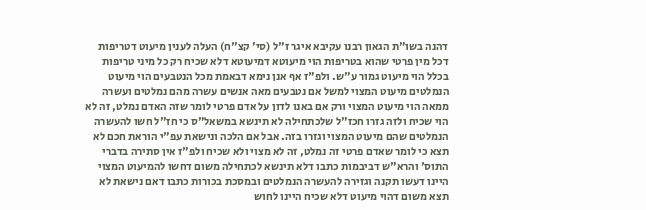דהנה בשו"ת הגאון רבנו עקיבא איגר ז"ל (סי' קצ"ח) העלה לענין מיעוט דטריפות דכל מין פרטי שהוא בטריפות הוי מיעוטא דמיעוטא דלא שכיח רק כל מיני טריפות בכלל הוי מיעוט גמור ע"ש. ולפ"ז אף אנן נימא דבאמת מכל הנטבעים הוי מיעוט הנמלטים מיעוט המצוי למשל אם נטבעים מאה אנשים עשרה מהם נמלטים ועשרה ממאה הוי מיעוט המצוי ורק אם באנו לדון על אדם פרטי לומר שזה האדם נמלט, זה לא הוי שכיח ולזה גזרו חכז"ל שלכתחילה לא תינשא במשאל"ס כי חז"ל חשו להעשרה הנמלטים שהם מיעוט המצוי וגזרו בזה. אבל אם הלכה ונישאת עפ"י הוראת חכם לא תצא כי לומר שאדם פרטי זה נמלט, זה לא מצוי ולא שכיח ולפ"ז אין סתירה בדברי התוס' והרא"ש דביבמות כתבו דלא תינשא לכתחילה משום דחשו להמיעוט המצוי היינו דעשו תקנה וגזירה להעשרה הנמלטים ובמסכת בכורות כתבו דאם נישאת לא תצא משום דהוי מיעוט דלא שכיח היינו לחוש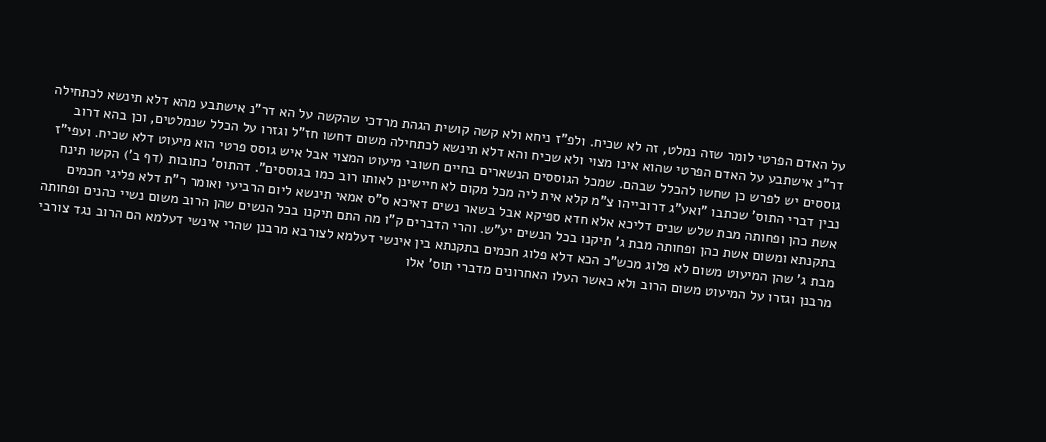על האדם הפרטי לומר שזה נמלט, זה לא שכיח. ולפ"ז ניחא ולא קשה קושית הגהת מרדכי שהקשה על הא דר"נ אישתבע מהא דלא תינשא לכתחילה דר"נ אישתבע על האדם הפרטי שהוא אינו מצוי ולא שכיח והא דלא תינשא לכתחילה משום דחשו חז"ל וגזרו על הכלל שנמלטים, וכן בהא דרוב גוססים יש לפרש כן שחשו להכלל שבהם. שמכל הגוססים הנשארים בחיים חשובי מיעוט המצוי אבל איש גוסס פרטי הוא מיעוט דלא שכיח. ועפי"ז נבין דברי התוס' שכתבו "ואע"ג דרובייהו צ"מ קלא אית ליה מכל מקום לא חיישינן לאותו רוב כמו בגוססים". דהתוס' כתובות (דף ב') הקשו תינח אשת כהן ופחותה מבת שלש שנים דליכא אלא חדא ספיקא אבל בשאר נשים דאיכא ס"ס אמאי תינשא ליום הרביעי ואומר ר"ת דלא פליגי חכמים בתקנתא ומשום אשת כהן ופחותה מבת ג' תיקנו בכל הנשים יע"ש. והרי הדברים ק"ו מה התם תיקנו בכל הנשים שהן הרוב משום נשיי כהנים ופחותה מבת ג' שהן המיעוט משום לא פלוג מכש"כ הכא דלא פלוג חכמים בתקנתא בין אינשי דעלמא לצורבא מרבנן שהרי אינשי דעלמא הם הרוב נגד צורבי מרבנן וגזרו על המיעוט משום הרוב ולא כאשר העלו האחרונים מדברי תוס' אלו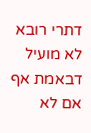דתרי רובא לא מועיל דבאמת אף אם לא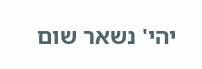יהי' נשאר שום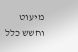מיעוט וחשש כלל